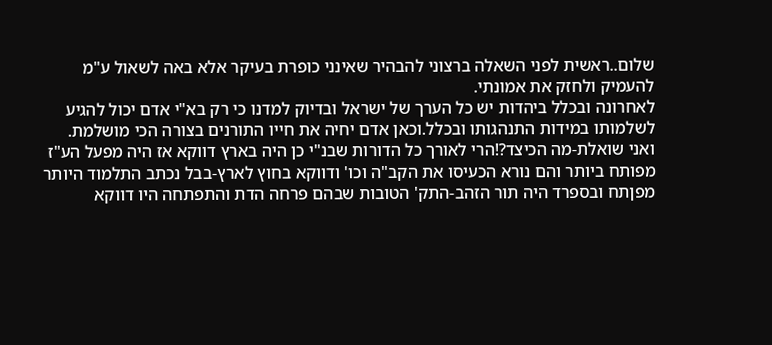שלום..ראשית לפני השאלה ברצוני להבהיר שאינני כופרת בעיקר אלא באה לשאול ע"מ להעמיק ולחזק את אמונתי.
לאחרונה ובכלל ביהדות יש כל הערך של ישראל ובדיוק למדנו כי רק בא"י אדם יכול להגיע לשלמותו במידות התנהגותו ובכלל.וכאן אדם יחיה את חייו התורנים בצורה הכי מושלמת.
ואני שואלת-מה הכיצד?!הרי לאורך כל הדורות שבנ"י כן היה בארץ דווקא אז היה מפעל הע"ז מפותח ביותר והם נורא הכעיסו את הקב"ה וכו' ודווקא בחוץ לארץ-בבל נכתב התלמוד היותר מפןתח ובספרד היה תור הזהב-התק' הטובות שבהם פרחה הדת והתפתחה היו דווקא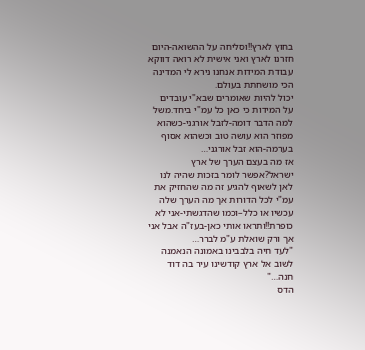בחוץ לארץ!!וסליחה על ההשואה-היום חזרנו לארץ ואני אישית לא רואה דווקא עבודת המידות אנחנו נירא לי המדינה הכי מושחתת בעולם.
יכול להיות שאומרים שבא"י עובדים על המידות כי כאן כל עמ"י ביחד.משל למה הדבר דומה-לזבל אורגני-כשהוא מפוזר הוא עושה טוב וכשהוא אסוף בערמה-הוא זבל אורגני…
אז מה בעצם הערך של ארץ ישראל?אפשר לומר בזכות שהיה לנו לאן לשאוף להגיע זה מה שהחזיק את עמ"י לכל הדורות אך מה הערך שלה עכשיו או כלל–וכמו שהדגשתי-אני לא כופרת!!ותראו אותי כאן-בעז"ה אבל אני אך ורק שואלת ע"מ לברר…
"לעד חיה בלבבינו באמונה הנאמנה לשוב אל ארץ קודשינו עיר בה דוד חנה…"
הדס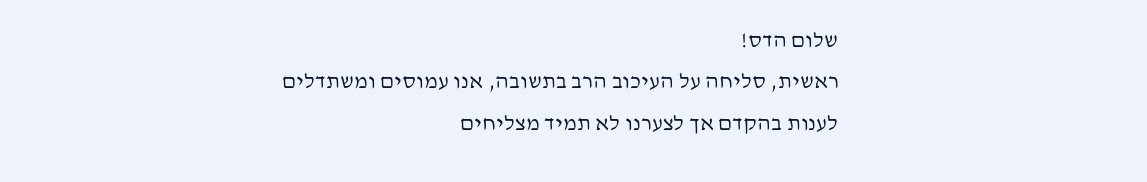שלום הדס!
ראשית, סליחה על העיכוב הרב בתשובה, אנו עמוסים ומשתדלים לענות בהקדם אך לצערנו לא תמיד מצליחים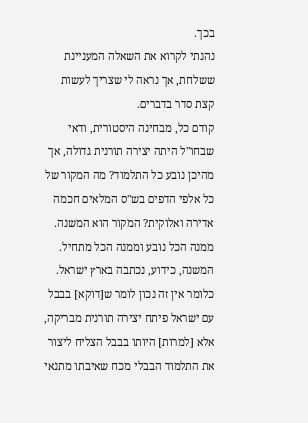בכך.
נהנתי לקרוא את השאלה המעניינת ששלחת, אך נראה לי שצריך לעשות קצת סדר בדברים.
קודם כל, מבחינה היסטורית, ודאי שבחו"ל היתה יצירה תורנית גדולה, אך מהיכן נובע כל התלמוד? מה המקור של כל אלפי הדפים בש"ס המלאים חכמה אדירה ואלוקית? המקור הוא המשנה. ממנה הכל נובע וממנה הכל מתחיל. המשנה, כידוע, נכתבה בארץ ישראל. כלומר אין זה נכון לומר ש[דוקא] בבבל עם ישראל פיתח יצירה תורנית מבריקה, אלא [למרות] היותו בבבל הצליח ליצור את התלמוד הבבלי מכח שאיבתו מתנאי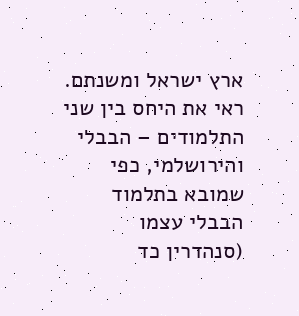ארץ ישראל ומשנתם. ראי את היחס בין שני התלמודים – הבבלי והירושלמי, כפי שמובא בתלמוד הבבלי עצמו (סנהדרין כד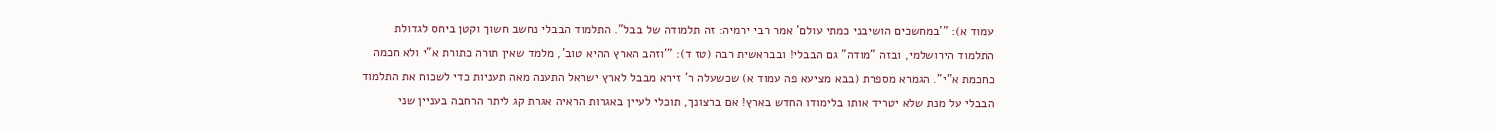עמוד א): "'במחשכים הושיבני כמתי עולם' אמר רבי ירמיה: זה תלמודה של בבל". התלמוד הבבלי נחשב חשוך וקטן ביחס לגדולת התלמוד הירושלמי, ובזה "מודה" גם הבבלי! ובבראשית רבה (טז ד): "'וזהב הארץ ההיא טוב', מלמד שאין תורה כתורת א"י ולא חכמה כחכמת א"י". הגמרא מספרת (בבא מציעא פה עמוד א) שכשעלה ר' זירא מבבל לארץ ישראל התענה מאה תעניות כדי לשכוח את התלמוד הבבלי על מנת שלא יטריד אותו בלימודו החדש בארץ! אם ברצונך, תוכלי לעיין באגרות הראיה אגרת קג ליתר הרחבה בעניין שני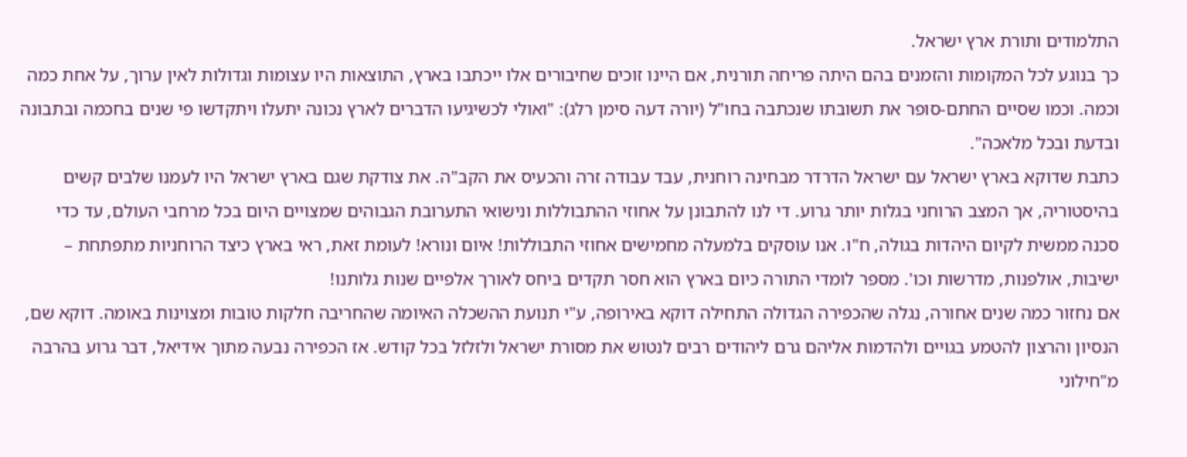התלמודים ותורת ארץ ישראל.
כך בנוגע לכל המקומות והזמנים בהם היתה פריחה תורנית, אם היינו זוכים שחיבורים אלו ייכתבו בארץ, התוצאות היו עצומות וגדולות לאין ערוך, על אחת כמה וכמה. וכמו שסיים החתם-סופר את תשובתו שנכתבה בחו"ל (יורה דעה סימן רלג): "ואולי לכשיגיעו הדברים לארץ נכונה יתעלו ויתקדשו פי שנים בחכמה ובתבונה ובדעת ובכל מלאכה".
כתבת שדוקא בארץ ישראל עם ישראל הדרדר מבחינה רוחנית, עבד עבודה זרה והכעיס את הקב"ה. את צודקת שגם בארץ ישראל היו לעמנו שלבים קשים בהיסטוריה, אך המצב הרוחני בגלות יותר גרוע. די לנו להתבונן על אחוזי ההתבוללות ונישואי התערובת הגבוהים שמצויים היום בכל מרחבי העולם, עד כדי סכנה ממשית לקיום היהדות בגולה, ח"ו. אנו עוסקים בלמעלה מחמישים אחוזי התבוללות! איום ונורא! לעומת זאת, ראי בארץ כיצד הרוחניות מתפתחת – ישיבות, אולפנות, מדרשות וכו'. מספר לומדי התורה כיום בארץ הוא חסר תקדים ביחס לאורך אלפיים שנות גלותנו!
אם נחזור כמה שנים אחורה, נגלה שהכפירה הגדולה התחילה דוקא באירופה, ע"י תנועת ההשכלה האיומה שהחריבה חלקות טובות ומצוינות באומה. דוקא שם, הנסיון והרצון להטמע בגויים ולהדמות אליהם גרם ליהודים רבים לנטוש את מסורת ישראל ולזלזל בכל קודש. אז הכפירה נבעה מתוך אידיאל, דבר גרוע בהרבה מ"חילוני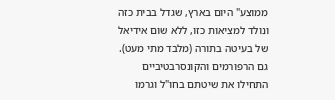ממוצע" היום בארץ, שגדל בבית כזה ונולד למציאות כזו, ללא שום אידיאל של בעיטה בתורה (מלבד מתי מעט).
גם הרפורמים והקונסרבטיביים התחילו את שיטתם בחו"ל וגרמו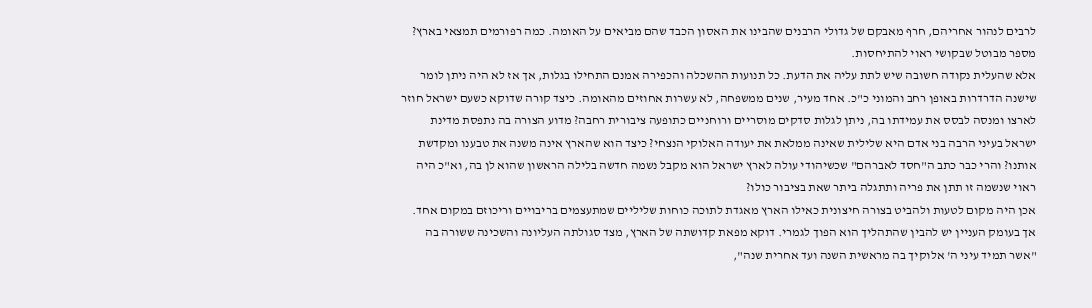לרבים לנהור אחריהם, חרף מאבקם של גדולי הרבנים שהבינו את האסון הכבד שהם מביאים על האומה. כמה רפורמים תמצאי בארץ? מספר מבוטל שבקושי ראוי להתיחסות.
אלא שהעלית נקודה חשובה שיש לתת עליה את הדעת. כל תנועות ההשכלה והכפירה אמנם התחילו בגלות, אך אז לא היה ניתן לומר שישנה הדרדרות באופן רחב והמוני כ"כ. אחד מעיר, שנים ממשפחה, לא עשרות אחוזים מהאומה. כיצד קורה שדוקא כשעם ישראל חוזר לארצו ומנסה לבסס את עמידתו בה, ניתן לגלות סדקים מוסריים ורוחניים כתופעה ציבורית רחבה? מדוע הצורה בה נתפסת מדינת ישראל בעיני הרבה בני אדם היא שלילית שאינה ממלאת את יעודה האלוקי הנצחי? כיצד הוא שהארץ אינה משנה את טבענו ומקדשת אותנו? והרי כבר כתב ה"חסד לאברהם" שכשיהודי עולה לארץ ישראל הוא מקבל נשמה חדשה בלילה הראשון שהוא לן בה, וא"כ היה ראוי שנשמה זו תתן את פריה ותתגלה ביתר שאת בציבור כולו?
אכן היה מקום לטעות ולהביט בצורה חיצונית כאילו הארץ מאגדת לתוכה כוחות שליליים שמתעצמים בריבויים וריכוזם במקום אחד. אך בעומק העניין יש להבין שהתהליך הוא הפוך לגמרי. דוקא מפאת קדושתה של הארץ, מצד סגולתה העליונה והשכינה ששורה בה "אשר תמיד עיני ה' אלוקיך בה מראשית השנה ועד אחרית שנה",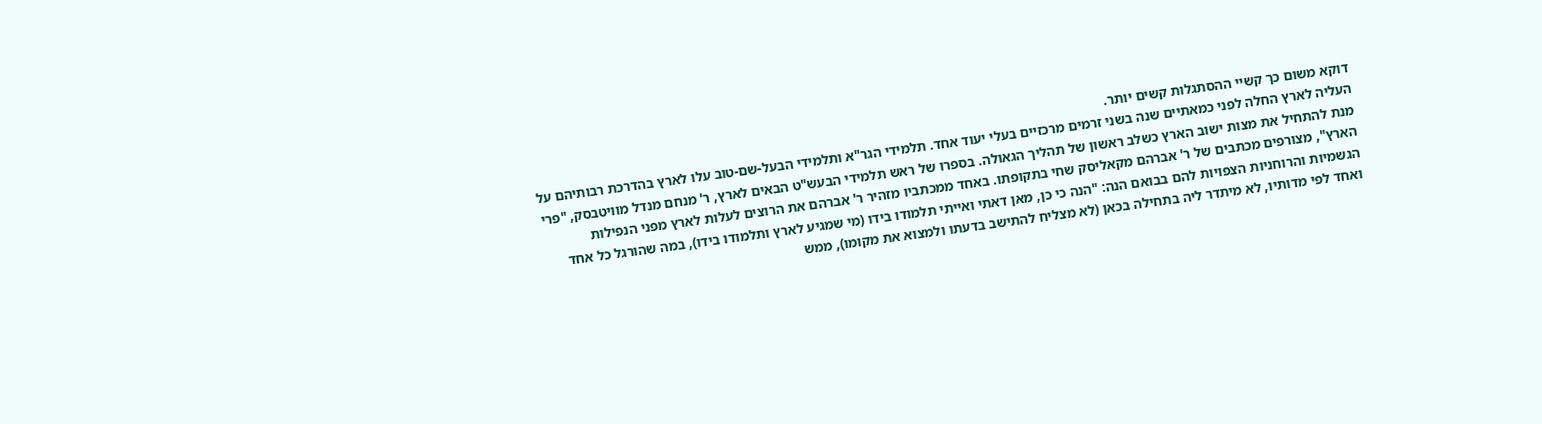דוקא משום כך קשיי ההסתגלות קשים יותר.
העליה לארץ החלה לפני כמאתיים שנה בשני זרמים מרכזיים בעלי יעוד אחד. תלמידי הגר"א ותלמידי הבעל-שם-טוב עלו לארץ בהדרכת רבותיהם על מנת להתחיל את מצות ישוב הארץ כשלב ראשון של תהליך הגאולה. בספרו של ראש תלמידי הבעש"ט הבאים לארץ, ר' מנחם מנדל מוויטבסק, "פרי הארץ", מצורפים מכתבים של ר' אברהם מקאליסק שחי בתקופתו. באחד ממכתביו מזהיר ר' אברהם את הרוצים לעלות לארץ מפני הנפילות הגשמיות והרוחניות הצפויות להם בבואם הנה: "הנה כי כן, מאן דאתי ואייתי תלמודו בידו (מי שמגיע לארץ ותלמודו בידו), במה שהורגל כל אחד ואחד לפי מדותיו, לא מיתדר ליה בתחילה בכאן (לא מצליח להתישב בדעתו ולמצוא את מקומו), ממש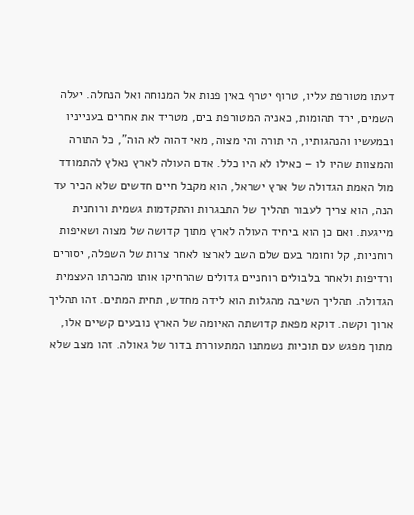דעתו מטורפת עליו, טרוף יטרף באין פנות אל המנוחה ואל הנחלה. יעלה השמים, ירד תהומות, כאניה המטורפת בים, מטריד את אחרים בענייניו ובמעשיו והנהגותיו, הי תורה והי מצוה, מאי דהוה לא הוה", כל התורה והמצוות שהיו לו – כאילו לא היו כלל. אדם העולה לארץ נאלץ להתמודד מול האמת הגדולה של ארץ ישראל, הוא מקבל חיים חדשים שלא הכיר עד הנה, הוא צריך לעבור תהליך של התבגרות והתקדמות גשמית ורוחנית מייגעת. ואם כן הוא ביחיד העולה לארץ מתוך קדושה של מצוה ושאיפות רוחניות, קל וחומר בעם שלם השב לארצו לאחר צרות של השפלה, יסורים ורדיפות ולאחר בלבולים רוחניים גדולים שהרחיקו אותו מהכרתו העצמית הגדולה. תהליך השיבה מהגלות הוא לידה מחדש, תחית המתים. זהו תהליך ארוך וקשה. דוקא מפאת קדושתה האיומה של הארץ נובעים קשיים אלו, מתוך מפגש עם תוכיות נשמתנו המתעוררת בדור של גאולה. זהו מצב שלא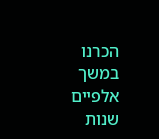הכרנו במשך אלפיים שנות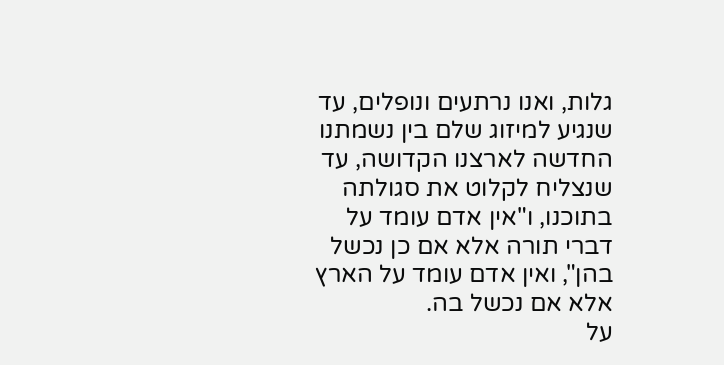גלות, ואנו נרתעים ונופלים, עד שנגיע למיזוג שלם בין נשמתנו החדשה לארצנו הקדושה, עד שנצליח לקלוט את סגולתה בתוכנו, ו"אין אדם עומד על דברי תורה אלא אם כן נכשל בהן", ואין אדם עומד על הארץ אלא אם נכשל בה.
על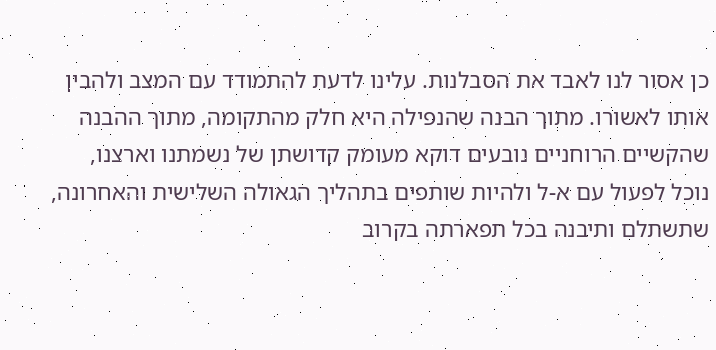כן אסור לנו לאבד את הסבלנות. עלינו לדעת להתמודד עם המצב ולהבין אותו לאשורו. מתוך הבנה שהנפילה היא חלק מהתקומה, מתוך ההבנה שהקשיים הרוחניים נובעים דוקא מעומק קדושתן של נשמתנו וארצנו, נוכל לפעול עם א-ל ולהיות שותפים בתהליך הגאולה השלישית והאחרונה, שתשתלם ותיבנה בכל תפארתה בקרוב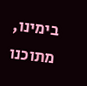בימינו, מתוכנו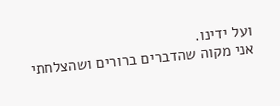ועל ידינו.
אני מקוה שהדברים ברורים ושהצלחתי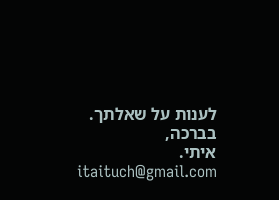לענות על שאלתך.
בברכה,
איתי.
itaituch@gmail.com